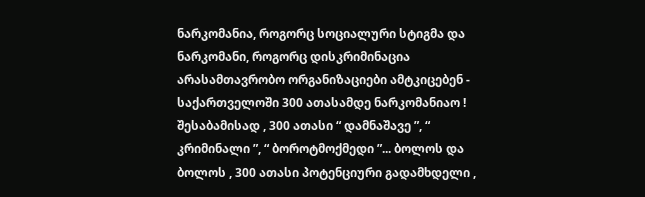ნარკომანია, როგორც სოციალური სტიგმა და ნარკომანი, როგორც დისკრიმინაცია
არასამთავრობო ორგანიზაციები ამტკიცებენ - საქართველოში 300 ათასამდე ნარკომანიაო ! შესაბამისად , 300 ათასი “ დამნაშავე ”, “ კრიმინალი ”, “ ბოროტმოქმედი ”... ბოლოს და ბოლოს , 300 ათასი პოტენციური გადამხდელი ,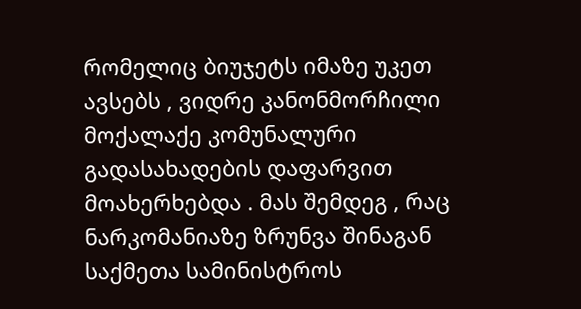რომელიც ბიუჯეტს იმაზე უკეთ ავსებს , ვიდრე კანონმორჩილი მოქალაქე კომუნალური გადასახადების დაფარვით მოახერხებდა . მას შემდეგ , რაც ნარკომანიაზე ზრუნვა შინაგან საქმეთა სამინისტროს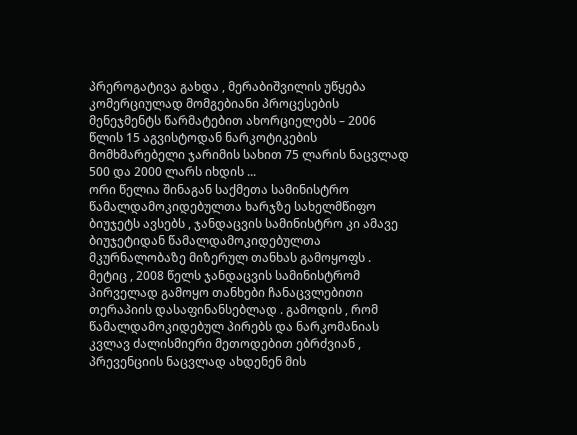პრეროგატივა გახდა , მერაბიშვილის უწყება კომერციულად მომგებიანი პროცესების მენეჯმენტს წარმატებით ახორციელებს – 2006 წლის 15 აგვისტოდან ნარკოტიკების მომხმარებელი ჯარიმის სახით 75 ლარის ნაცვლად 500 და 2000 ლარს იხდის ...
ორი წელია შინაგან საქმეთა სამინისტრო წამალდამოკიდებულთა ხარჯზე სახელმწიფო ბიუჯეტს ავსებს , ჯანდაცვის სამინისტრო კი ამავე ბიუჯეტიდან წამალდამოკიდებულთა მკურნალობაზე მიზერულ თანხას გამოყოფს . მეტიც , 2008 წელს ჯანდაცვის სამინისტრომ პირველად გამოყო თანხები ჩანაცვლებითი თერაპიის დასაფინანსებლად . გამოდის , რომ წამალდამოკიდებულ პირებს და ნარკომანიას კვლავ ძალისმიერი მეთოდებით ებრძვიან , პრევენციის ნაცვლად ახდენენ მის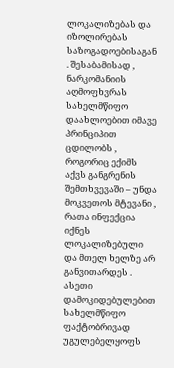ლოკალიზებას და იზოლირებას საზოგადოებისაგან . შესაბამისად , ნარკომანიის აღმოფხვრას სახელმწიფო დაახლოებით იმავე პრინციპით ცდილობს , როგორიც ექიმს აქვს განგრენის შემთხვევაში – უნდა მოკვეთოს მტევანი , რათა ინფექცია იქნეს ლოკალიზებული და მთელ ხელზე არ განვითარდეს . ასეთი დამოკიდებულებით სახელმწიფო ფაქტობრივად უგულებელყოფს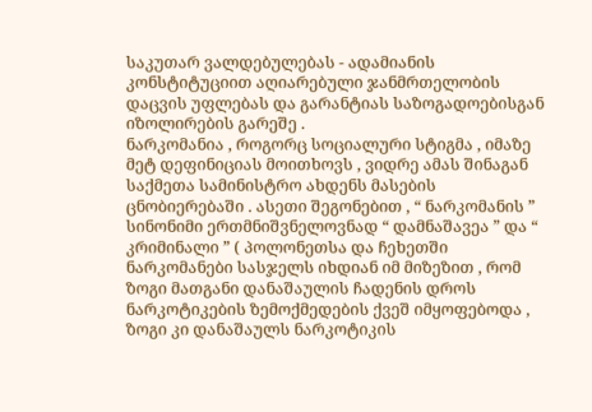საკუთარ ვალდებულებას - ადამიანის კონსტიტუციით აღიარებული ჯანმრთელობის დაცვის უფლებას და გარანტიას საზოგადოებისგან იზოლირების გარეშე .
ნარკომანია , როგორც სოციალური სტიგმა , იმაზე მეტ დეფინიციას მოითხოვს , ვიდრე ამას შინაგან საქმეთა სამინისტრო ახდენს მასების ცნობიერებაში . ასეთი შეგონებით , “ ნარკომანის ” სინონიმი ერთმნიშვნელოვნად “ დამნაშავეა ” და “ კრიმინალი ” ( პოლონეთსა და ჩეხეთში ნარკომანები სასჯელს იხდიან იმ მიზეზით , რომ ზოგი მათგანი დანაშაულის ჩადენის დროს ნარკოტიკების ზემოქმედების ქვეშ იმყოფებოდა , ზოგი კი დანაშაულს ნარკოტიკის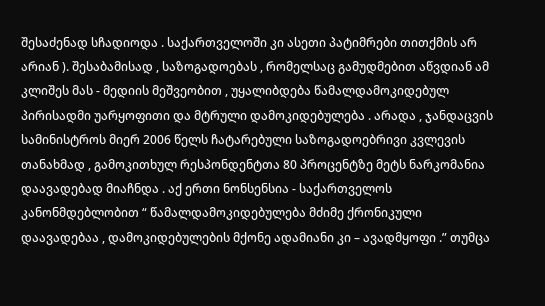შესაძენად სჩადიოდა . საქართველოში კი ასეთი პატიმრები თითქმის არ არიან ). შესაბამისად , საზოგადოებას , რომელსაც გამუდმებით აწვდიან ამ კლიშეს მას - მედიის მეშვეობით , უყალიბდება წამალდამოკიდებულ პირისადმი უარყოფითი და მტრული დამოკიდებულება . არადა , ჯანდაცვის სამინისტროს მიერ 2006 წელს ჩატარებული საზოგადოებრივი კვლევის თანახმად , გამოკითხულ რესპონდენტთა 80 პროცენტზე მეტს ნარკომანია დაავადებად მიაჩნდა . აქ ერთი ნონსენსია - საქართველოს კანონმდებლობით “ წამალდამოკიდებულება მძიმე ქრონიკული დაავადებაა , დამოკიდებულების მქონე ადამიანი კი – ავადმყოფი .” თუმცა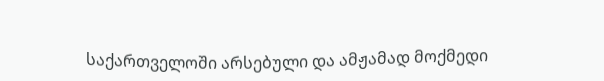საქართველოში არსებული და ამჟამად მოქმედი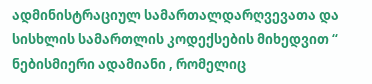ადმინისტრაციულ სამართალდარღვევათა და სისხლის სამართლის კოდექსების მიხედვით “ ნებისმიერი ადამიანი , რომელიც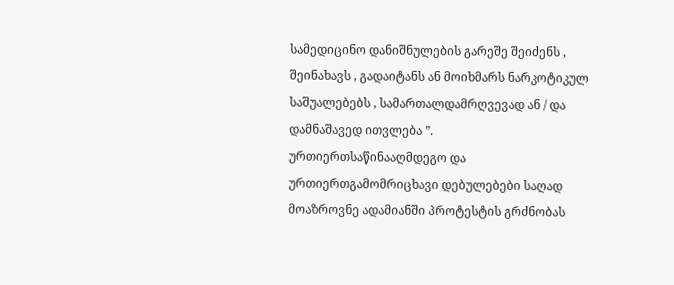სამედიცინო დანიშნულების გარეშე შეიძენს , შეინახავს , გადაიტანს ან მოიხმარს ნარკოტიკულ საშუალებებს , სამართალდამრღვევად ან / და დამნაშავედ ითვლება ”.
ურთიერთსაწინააღმდეგო და ურთიერთგამომრიცხავი დებულებები საღად მოაზროვნე ადამიანში პროტესტის გრძნობას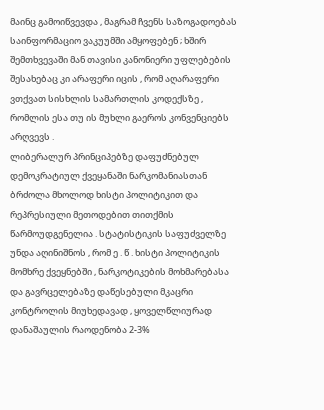მაინც გამოიწვევდა , მაგრამ ჩვენს საზოგადოებას საინფორმაციო ვაკუუმში ამყოფებენ ; ხშირ შემთხვევაში მან თავისი კანონიერი უფლებების შესახებაც კი არაფერი იცის , რომ აღარაფერი ვთქვათ სისხლის სამართლის კოდექსზე , რომლის ესა თუ ის მუხლი გაეროს კონვენციებს არღვევს .
ლიბერალურ პრინციპებზე დაფუძნებულ დემოკრატიულ ქვეყანაში ნარკომანიასთან ბრძოლა მხოლოდ ხისტი პოლიტიკით და რეპრესიული მეთოდებით თითქმის წარმოუდგენელია . სტატისტიკის საფუძველზე უნდა აღინიშნოს , რომ ე . წ . ხისტი პოლიტიკის მომხრე ქვეყნებში , ნარკოტიკების მოხმარებასა და გავრცელებაზე დაწესებული მკაცრი კონტროლის მიუხედავად , ყოველწლიურად დანაშაულის რაოდენობა 2-3%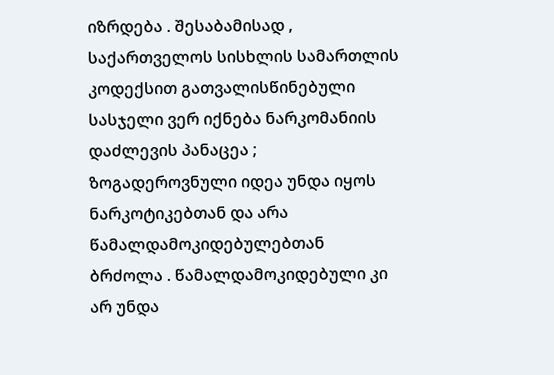იზრდება . შესაბამისად , საქართველოს სისხლის სამართლის კოდექსით გათვალისწინებული სასჯელი ვერ იქნება ნარკომანიის დაძლევის პანაცეა ; ზოგადეროვნული იდეა უნდა იყოს ნარკოტიკებთან და არა წამალდამოკიდებულებთან ბრძოლა . წამალდამოკიდებული კი არ უნდა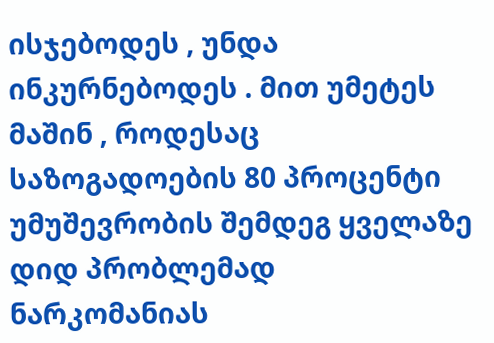ისჯებოდეს , უნდა ინკურნებოდეს . მით უმეტეს მაშინ , როდესაც საზოგადოების 80 პროცენტი უმუშევრობის შემდეგ ყველაზე დიდ პრობლემად ნარკომანიას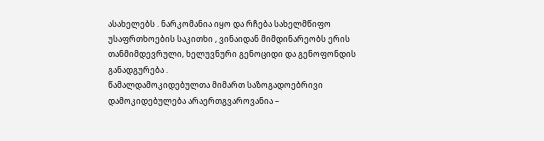ასახელებს . ნარკომანია იყო და რჩება სახელმწიფო უსაფრთხოების საკითხი , ვინაიდან მიმდინარეობს ერის თანმიმდევრული, ხელუვნური გენოციდი და გენოფონდის განადგურება .
წამალდამოკიდებულთა მიმართ საზოგადოებრივი დამოკიდებულება არაერთგვაროვანია –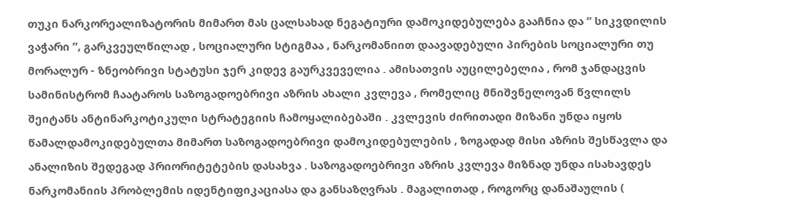თუკი ნარკორეალიზატორის მიმართ მას ცალსახად ნეგატიური დამოკიდებულება გააჩნია და “ სიკვდილის ვაჭარი ”, გარკვეულწილად , სოციალური სტიგმაა , ნარკომანიით დაავადებული პირების სოციალური თუ მორალურ - ზნეობრივი სტატუსი ჯერ კიდევ გაურკვეველია . ამისათვის აუცილებელია , რომ ჯანდაცვის სამინისტრომ ჩაატაროს საზოგადოებრივი აზრის ახალი კვლევა , რომელიც მნიშვნელოვან წვლილს შეიტანს ანტინარკოტიკული სტრატეგიის ჩამოყალიბებაში . კვლევის ძირითადი მიზანი უნდა იყოს წამალდამოკიდებულთა მიმართ საზოგადოებრივი დამოკიდებულების , ზოგადად მისი აზრის შესწავლა და ანალიზის შედეგად პრიორიტეტების დასახვა . საზოგადოებრივი აზრის კვლევა მიზნად უნდა ისახავდეს ნარკომანიის პრობლემის იდენტიფიკაციასა და განსაზღვრას . მაგალითად , როგორც დანაშაულის (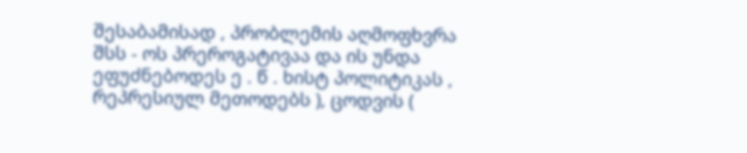შესაბამისად , პრობლემის აღმოფხვრა შსს - ოს პრეროგატივაა და ის უნდა ეფუძნებოდეს ე . წ . ხისტ პოლიტიკას , რეპრესიულ მეთოდებს ), ცოდვის (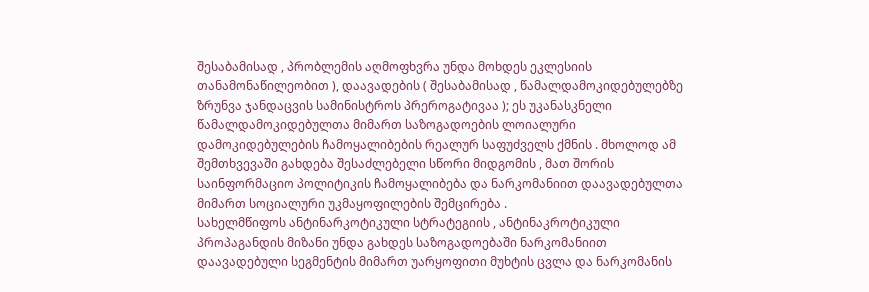შესაბამისად , პრობლემის აღმოფხვრა უნდა მოხდეს ეკლესიის თანამონაწილეობით ), დაავადების ( შესაბამისად , წამალდამოკიდებულებზე ზრუნვა ჯანდაცვის სამინისტროს პრეროგატივაა ); ეს უკანასკნელი წამალდამოკიდებულთა მიმართ საზოგადოების ლოიალური დამოკიდებულების ჩამოყალიბების რეალურ საფუძველს ქმნის . მხოლოდ ამ შემთხვევაში გახდება შესაძლებელი სწორი მიდგომის , მათ შორის საინფორმაციო პოლიტიკის ჩამოყალიბება და ნარკომანიით დაავადებულთა მიმართ სოციალური უკმაყოფილების შემცირება .
სახელმწიფოს ანტინარკოტიკული სტრატეგიის , ანტინაკროტიკული პროპაგანდის მიზანი უნდა გახდეს საზოგადოებაში ნარკომანიით დაავადებული სეგმენტის მიმართ უარყოფითი მუხტის ცვლა და ნარკომანის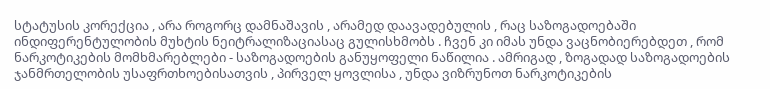სტატუსის კორექცია , არა როგორც დამნაშავის , არამედ დაავადებულის , რაც საზოგადოებაში ინდიფერენტულობის მუხტის ნეიტრალიზაციასაც გულისხმობს . ჩვენ კი იმას უნდა ვაცნობიერებდეთ , რომ ნარკოტიკების მომხმარებლები - საზოგადოების განუყოფელი ნაწილია . ამრიგად , ზოგადად საზოგადოების ჯანმრთელობის უსაფრთხოებისათვის , პირველ ყოვლისა , უნდა ვიზრუნოთ ნარკოტიკების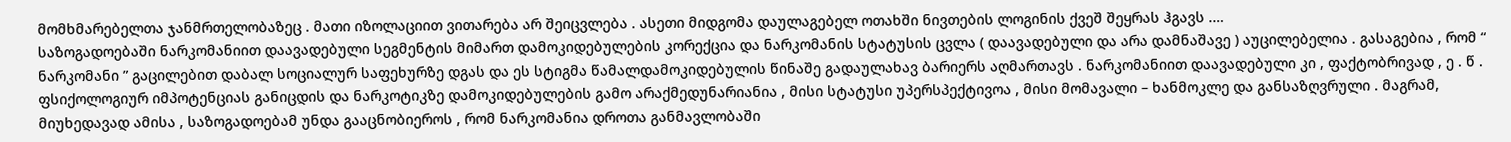მომხმარებელთა ჯანმრთელობაზეც . მათი იზოლაციით ვითარება არ შეიცვლება . ასეთი მიდგომა დაულაგებელ ოთახში ნივთების ლოგინის ქვეშ შეყრას ჰგავს .…
საზოგადოებაში ნარკომანიით დაავადებული სეგმენტის მიმართ დამოკიდებულების კორექცია და ნარკომანის სტატუსის ცვლა ( დაავადებული და არა დამნაშავე ) აუცილებელია . გასაგებია , რომ “ ნარკომანი ” გაცილებით დაბალ სოციალურ საფეხურზე დგას და ეს სტიგმა წამალდამოკიდებულის წინაშე გადაულახავ ბარიერს აღმართავს . ნარკომანიით დაავადებული კი , ფაქტობრივად , ე . წ . ფსიქოლოგიურ იმპოტენციას განიცდის და ნარკოტიკზე დამოკიდებულების გამო არაქმედუნარიანია , მისი სტატუსი უპერსპექტივოა , მისი მომავალი – ხანმოკლე და განსაზღვრული . მაგრამ, მიუხედავად ამისა , საზოგადოებამ უნდა გააცნობიეროს , რომ ნარკომანია დროთა განმავლობაში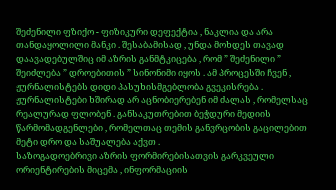შეძენილი ფზიქო - ფიზიკური დეფექტია , ნაკლია და არა თანდაყოლილი მანკი . შესაბამისად , უნდა მოხდეს თავად დაავადებულშიც იმ აზრის განმტკიცება , რომ ” შეძენილი ” შეიძლება ” დროებითის ” სინონიმი იყოს . ამ პროცესში ჩვენ , ჟურნალისტებს დიდი პასუხისმგებლობა გვეკისრება . ჟურნალისტები ხშირად არ აცნობიერებენ იმ ძალას , რომელსაც რეალურად ფლობენ . განსაკუთრებით ბეჭდური მედიის წარმომადგენლები , რომელთაც თემის განვრცობის გაცილებით მეტი დრო და საშუალება აქვთ .
საზოგადოებრივი აზრის ფორმირებისათვის გარკვეული ორიენტირების მიცემა , ინფორმაციის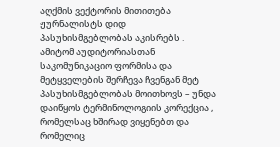აღქმის ვექტორის მითითება ჟურნალისტს დიდ პასუხისმგებლობას აკისრებს . ამიტომ აუდიტორიასთან საკომუნიკაციო ფორმისა და მეტყველების შერჩევა ჩვენგან მეტ პასუხისმგებლობას მოითხოვს – უნდა დაიწყოს ტერმინოლოგიის კორექცია , რომელსაც ხშირად ვიყენებთ და რომელიც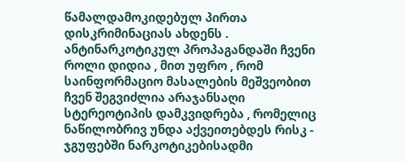წამალდამოკიდებულ პირთა დისკრიმინაციას ახდენს . ანტინარკოტიკულ პროპაგანდაში ჩვენი როლი დიდია , მით უფრო , რომ საინფორმაციო მასალების მეშვეობით ჩვენ შეგვიძლია არაჯანსაღი სტერეოტიპის დამკვიდრება , რომელიც ნაწილობრივ უნდა აქვეითებდეს რისკ - ჯგუფებში ნარკოტიკებისადმი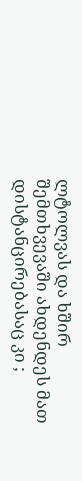ლტოლვას და ხშირ შემთხვევაში ახდენდეს მათ დისტანცირებასაც კი ;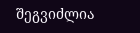შეგვიძლია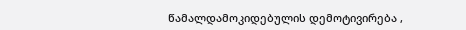წამალდამოკიდებულის დემოტივირება ,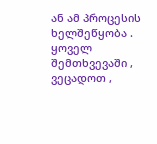ან ამ პროცესის ხელშეწყობა . ყოველ შემთხვევაში , ვეცადოთ ,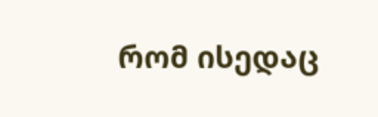რომ ისედაც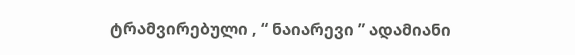ტრამვირებული , “ ნაიარევი ” ადამიანი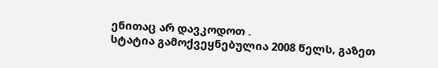ენითაც არ დავკოდოთ .
სტატია გამოქვეყნებულია 2008 წელს, გაზეთ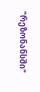"რეზონანსში"